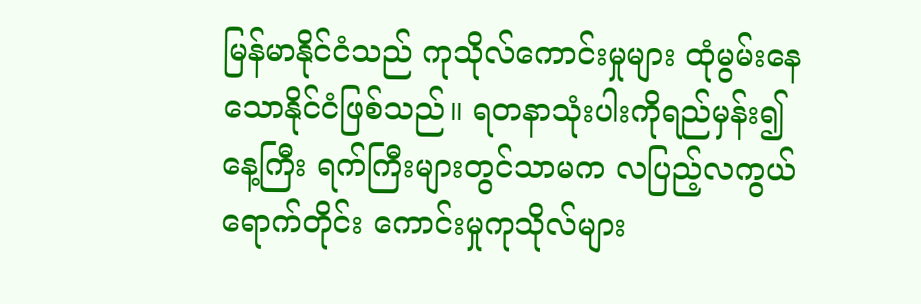မြန်မာနိုင်ငံသည် ကုသိုလ်ကောင်းမှုများ ထုံမွမ်းနေသောနိုင်ငံဖြစ်သည်။ ရတနာသုံးပါးကိုရည်မှန်း၍ နေ့ကြီး ရက်ကြီးများတွင်သာမက လပြည့်လကွယ် ရောက်တိုင်း ကောင်းမှုကုသိုလ်များ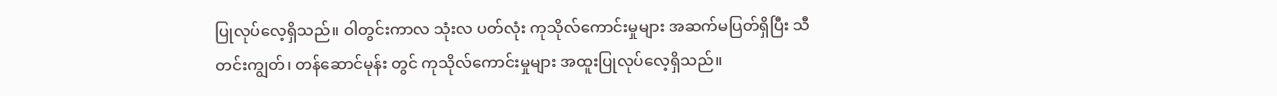ပြုလုပ်လေ့ရှိသည်။ ဝါတွင်းကာလ သုံးလ ပတ်လုံး ကုသိုလ်ကောင်းမှုများ အဆက်မပြတ်ရှိပြီး သီတင်းကျွတ်၊ တန်ဆောင်မုန်း တွင် ကုသိုလ်ကောင်းမှုများ အထူးပြုလုပ်လေ့ရှိသည်။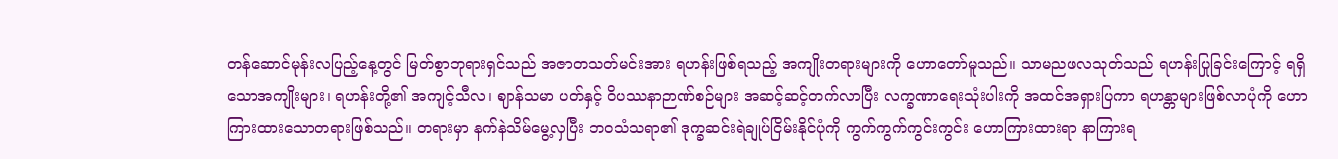တန်ဆောင်မုန်းလပြည့်နေ့တွင် မြတ်စွာဘုရားရှင်သည် အဇာတသတ်မင်းအား ရဟန်းဖြစ်ရသည့် အကျိုးတရားများကို ဟောတော်မူသည်။ သာမညဖလသုတ်သည် ရဟန်းပြုခြင်းကြောင့် ရရှိသောအကျိုးများ၊ ရဟန်းတို့၏ အကျင့်သီလ၊ ဈာန်သမာ ပတ်နှင့် ဝိပဿနာဉာဏ်စဉ်များ အဆင့်ဆင့်တက်လာပြီး လက္ခဏာရေးသုံးပါးကို အထင်အရှားပြကာ ရဟန္တာများဖြစ်လာပုံကို ဟောကြားထားသောတရားဖြစ်သည်။ တရားမှာ နက်နဲသိမ်မွေ့လှပြီး ဘဝသံသရာ၏ ဒုက္ခဆင်းရဲချုပ်ငြိမ်းနိုင်ပုံကို ကွက်ကွက်ကွင်းကွင်း ဟောကြားထားရာ နာကြားရ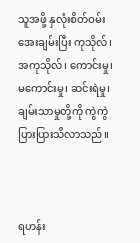သူအဖို့ နှလုံးစိတ်ဝမ်းအေးချမ်းပြီး ကုသိုလ်၊ အကုသိုလ်၊ ကောင်းမှု၊ မကောင်းမှု၊ ဆင်းရဲမှု၊ ချမ်းသာမှုတို့ကို ကွဲကွဲ ပြားပြားသိလာသည်။



ရဟန်း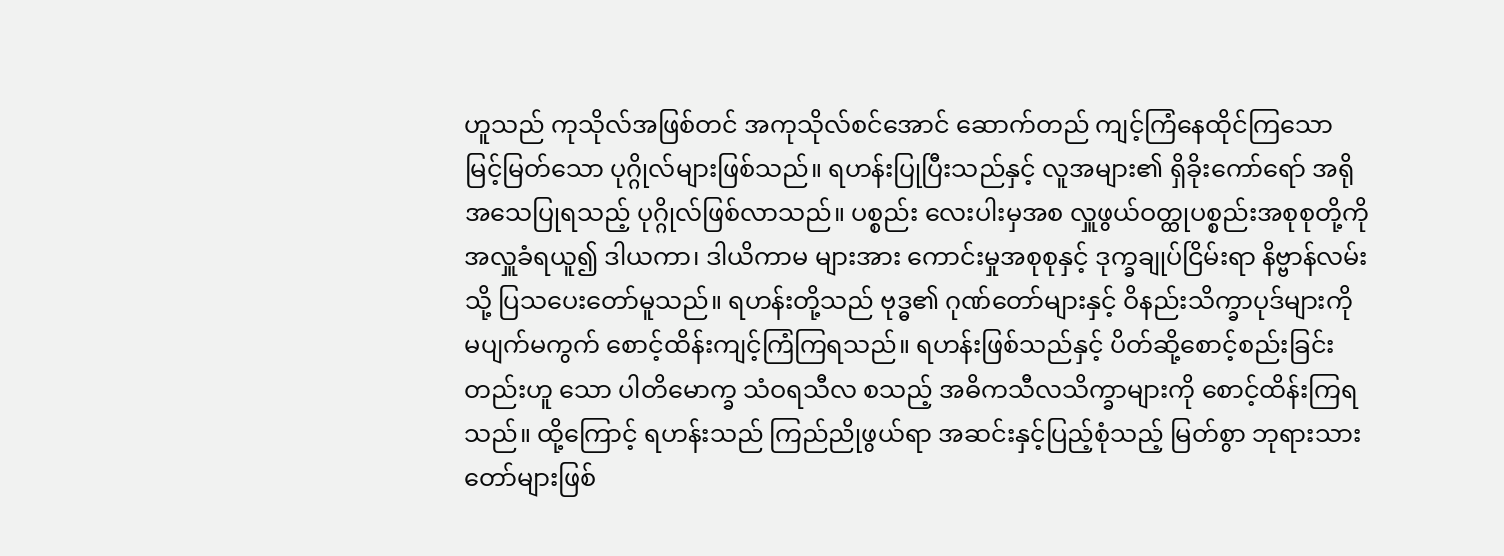ဟူသည် ကုသိုလ်အဖြစ်တင် အကုသိုလ်စင်အောင် ဆောက်တည် ကျင့်ကြံနေထိုင်ကြသော မြင့်မြတ်သော ပုဂ္ဂိုလ်များဖြစ်သည်။ ရဟန်းပြုပြီးသည်နှင့် လူအများ၏ ရှိခိုးကော်ရော် အရိုအသေပြုရသည့် ပုဂ္ဂိုလ်ဖြစ်လာသည်။ ပစ္စည်း လေးပါးမှအစ လှူဖွယ်ဝတ္ထုပစ္စည်းအစုစုတို့ကို အလှူခံရယူ၍ ဒါယကာ၊ ဒါယိကာမ များအား ကောင်းမှုအစုစုနှင့် ဒုက္ခချုပ်ငြိမ်းရာ နိဗ္ဗာန်လမ်းသို့ ပြသပေးတော်မူသည်။ ရဟန်းတို့သည် ဗုဒ္ဓ၏ ဂုဏ်တော်များနှင့် ဝိနည်းသိက္ခာပုဒ်များကို မပျက်မကွက် စောင့်ထိန်းကျင့်ကြံကြရသည်။ ရဟန်းဖြစ်သည်နှင့် ပိတ်ဆို့စောင့်စည်းခြင်းတည်းဟူ သော ပါတိမောက္ခ သံဝရသီလ စသည့် အဓိကသီလသိက္ခာများကို စောင့်ထိန်းကြရသည်။ ထို့ကြောင့် ရဟန်းသည် ကြည်ညိုဖွယ်ရာ အဆင်းနှင့်ပြည့်စုံသည့် မြတ်စွာ ဘုရားသားတော်များဖြစ်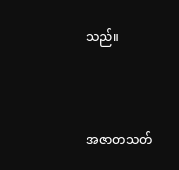သည်။



အဇာတသတ်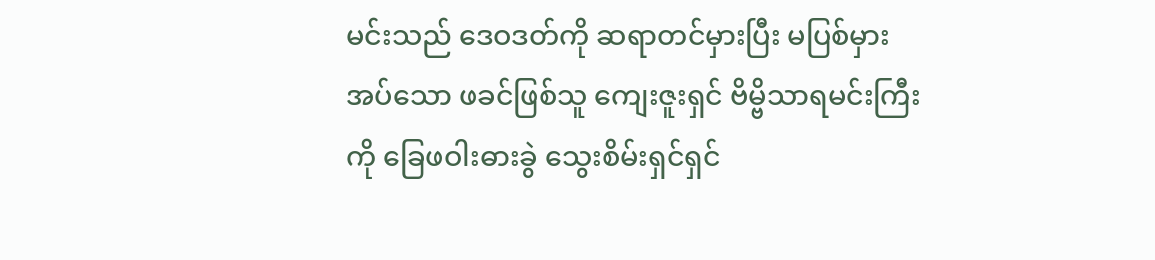မင်းသည် ဒေဝဒတ်ကို ဆရာတင်မှားပြီး မပြစ်မှားအပ်သော ဖခင်ဖြစ်သူ ကျေးဇူးရှင် ဗိမ္ဗိသာရမင်းကြီးကို ခြေဖဝါးဓားခွဲ သွေးစိမ်းရှင်ရှင်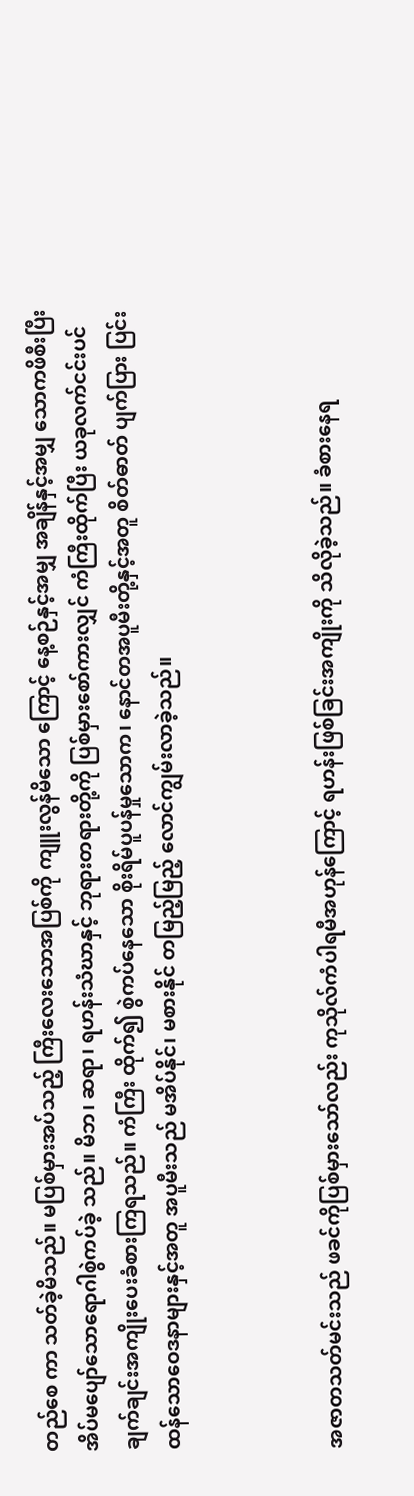တည်စေ ကာ သတ်ခဲ့မိသည်။ မပြစ်မှားအပ်သည့် ကြီးလေးသောအပြစ်ကို ကျူးလွန်မိသော ကြောင့် နေ့စဉ်နှင့်အမျှ အချိန်နှင့်အမျှ သောကဖိစီးပြီး အိပ်မပျော်သောရောဂါစွဲကပ်ခဲ့ သည်။ မိဘ၊ ဆရာ၊ ရဟန်းသံဃာနှင့် ဘုရားတရားတို့ကို ပြစ်မှားစော်ကားလျှင် ကံကြီးထိုက်ပြီး ယခုလက်ငင်းပင် ချက်ချင်းအကျိုးပေးခံစားကြရသည်။ ကံကြီး ထိုက်၍ စွဲကပ်နေသော စိုးရိမ်ပူပန်မှုသောက၊ နောင်တအပူမီးတို့နှင့်အတူ စိတ်ဓာတ် ပျက်ပြား ပြင်းထန်သောဝေဒနာများနှင့်အတူ အပူမီးသည် မအိပ်နိုင်၊ မစားနိုင် တမြည့်မြည့် လောင်ကျွမ်းလာခဲ့သည်။



အဇာတသတ်မင်းသည် ဖခင်ကိုပြစ်မှားသော်လည်း ကုသိုလ်ကံပါရမီအဟုန်ကြောင့် ရဟန်းဖြစ်ခြင်းအကျိုးကို သိလိုခဲ့သည်။ ခံစားနေရ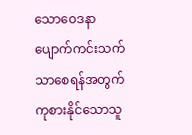သောဝေဒနာ ပျောက်ကင်းသက်သာစေရန်အတွက် ကုစားနိုင်သောသူ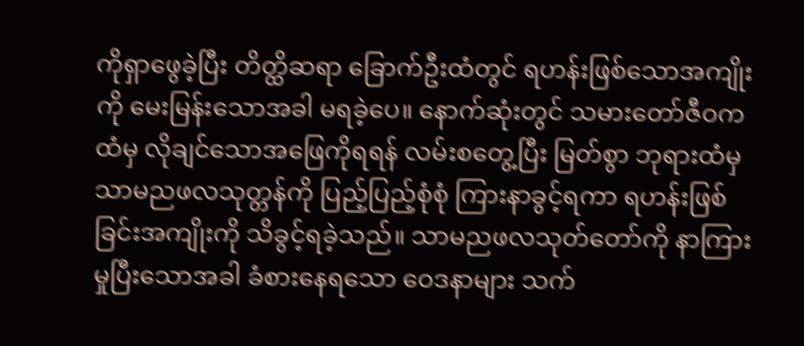ကိုရှာဖွေခဲ့ပြီး တိတ္ထိဆရာ ခြောက်ဦးထံတွင် ရဟန်းဖြစ်သောအကျိုးကို မေးမြန်းသောအခါ မရခဲ့ပေ။ နောက်ဆုံးတွင် သမားတော်ဇီဝကထံမှ လိုချင်သောအဖြေကိုရရန် လမ်းစတွေ့ပြီး မြတ်စွာ ဘုရားထံမှ သာမညဖလသုတ္တန်ကို ပြည့်ပြည့်စုံစုံ ကြားနာခွင့်ရကာ ရဟန်းဖြစ် ခြင်းအကျိုးကို သိခွင့်ရခဲ့သည်။ သာမညဖလသုတ်တော်ကို နာကြားမှုပြီးသောအခါ ခံစားနေရသော ဝေဒနာများ သက်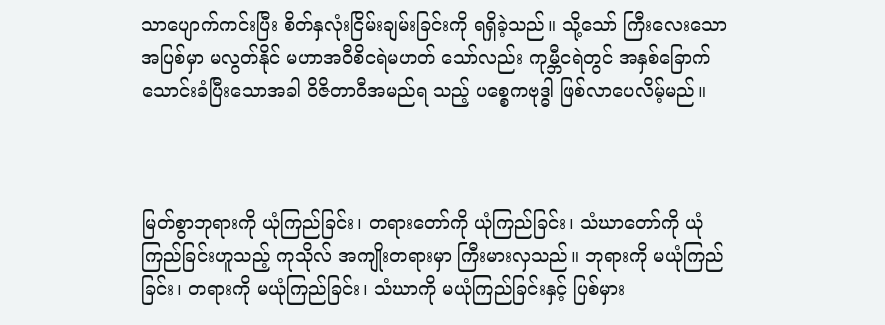သာပျောက်ကင်းပြီး စိတ်နှလုံးငြိမ်းချမ်းခြင်းကို ရရှိခဲ့သည်။ သို့သော် ကြီးလေးသောအပြစ်မှာ မလွတ်နိုင် မဟာအဝီစိငရဲမဟတ် သော်လည်း ကုမ္ဘီငရဲတွင် အနှစ်ခြောက်သောင်းခံပြီးသောအခါ ဝိဇိတာဝီအမည်ရ သည့် ပစ္စေကဗုဒ္ဓါ ဖြစ်လာပေလိမ့်မည်။



မြတ်စွာဘုရားကို ယုံကြည်ခြင်း၊ တရားတော်ကို ယုံကြည်ခြင်း၊ သံဃာတော်ကို ယုံကြည်ခြင်းဟူသည့် ကုသိုလ် အကျိုးတရားမှာ ကြီးမားလှသည်။ ဘုရားကို မယုံကြည်ခြင်း၊ တရားကို မယုံကြည်ခြင်း၊ သံဃာကို မယုံကြည်ခြင်းနှင့် ပြစ်မှား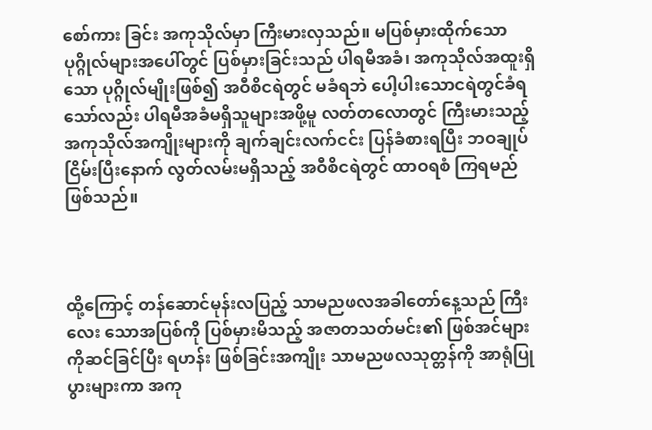စော်ကား ခြင်း အကုသိုလ်မှာ ကြီးမားလှသည်။ မပြစ်မှားထိုက်သော ပုဂ္ဂိုလ်များအပေါ်တွင် ပြစ်မှားခြင်းသည် ပါရမီအခံ၊ အကုသိုလ်အထူးရှိသော ပုဂ္ဂိုလ်မျိုးဖြစ်၍ အဝီစိငရဲတွင် မခံရဘဲ ပေါ့ပါးသောငရဲတွင်ခံရသော်လည်း ပါရမီအခံမရှိသူများအဖို့မူ လတ်တလောတွင် ကြီးမားသည့် အကုသိုလ်အကျိုးများကို ချက်ချင်းလက်ငင်း ပြန်ခံစားရပြီး ဘဝချုပ်ငြိမ်းပြီးနောက် လွတ်လမ်းမရှိသည့် အဝီစိငရဲတွင် ထာဝရစံ ကြရမည်ဖြစ်သည်။



ထို့ကြောင့် တန်ဆောင်မုန်းလပြည့် သာမညဖလအခါတော်နေ့သည် ကြီးလေး သောအပြစ်ကို ပြစ်မှားမိသည့် အဇာတသတ်မင်း၏ ဖြစ်အင်များကိုဆင်ခြင်ပြီး ရဟန်း ဖြစ်ခြင်းအကျိုး သာမညဖလသုတ္တန်ကို အာရုံပြုပွားများကာ အကု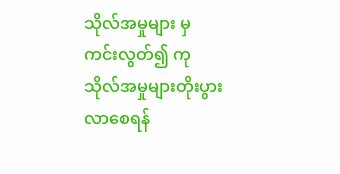သိုလ်အမှုများ မှကင်းလွတ်၍ ကုသိုလ်အမှုများတိုးပွားလာစေရန်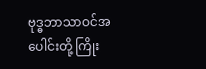ဗုဒ္ဓဘာသာဝင်အပေါင်းတို့ ကြိုး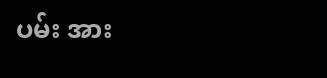ပမ်း အား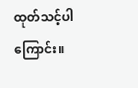ထုတ်သင့်ပါကြောင်း။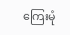ကြေးမုံ